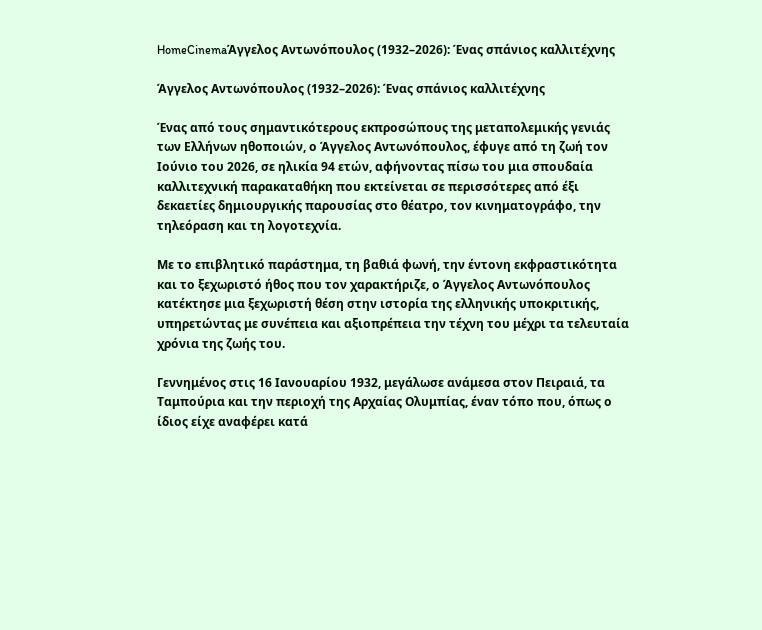HomeCinemaΆγγελος Αντωνόπουλος (1932–2026): Ένας σπάνιος καλλιτέχνης

Άγγελος Αντωνόπουλος (1932–2026): Ένας σπάνιος καλλιτέχνης

Ένας από τους σημαντικότερους εκπροσώπους της μεταπολεμικής γενιάς των Ελλήνων ηθοποιών, ο Άγγελος Αντωνόπουλος, έφυγε από τη ζωή τον Ιούνιο του 2026, σε ηλικία 94 ετών, αφήνοντας πίσω του μια σπουδαία καλλιτεχνική παρακαταθήκη που εκτείνεται σε περισσότερες από έξι δεκαετίες δημιουργικής παρουσίας στο θέατρο, τον κινηματογράφο, την τηλεόραση και τη λογοτεχνία.

Με το επιβλητικό παράστημα, τη βαθιά φωνή, την έντονη εκφραστικότητα και το ξεχωριστό ήθος που τον χαρακτήριζε, ο Άγγελος Αντωνόπουλος κατέκτησε μια ξεχωριστή θέση στην ιστορία της ελληνικής υποκριτικής, υπηρετώντας με συνέπεια και αξιοπρέπεια την τέχνη του μέχρι τα τελευταία χρόνια της ζωής του.

Γεννημένος στις 16 Ιανουαρίου 1932, μεγάλωσε ανάμεσα στον Πειραιά, τα Ταμπούρια και την περιοχή της Αρχαίας Ολυμπίας, έναν τόπο που, όπως ο ίδιος είχε αναφέρει κατά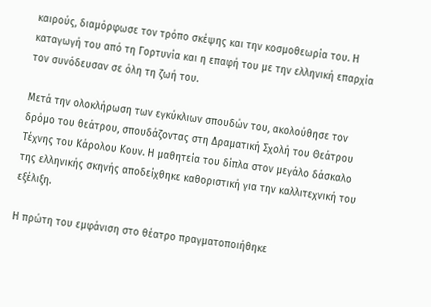καιρούς, διαμόρφωσε τον τρόπο σκέψης και την κοσμοθεωρία του. Η καταγωγή του από τη Γορτυνία και η επαφή του με την ελληνική επαρχία τον συνόδευσαν σε όλη τη ζωή του.

Μετά την ολοκλήρωση των εγκύκλιων σπουδών του, ακολούθησε τον δρόμο του θεάτρου, σπουδάζοντας στη Δραματική Σχολή του Θεάτρου Τέχνης του Κάρολου Κουν. Η μαθητεία του δίπλα στον μεγάλο δάσκαλο της ελληνικής σκηνής αποδείχθηκε καθοριστική για την καλλιτεχνική του εξέλιξη.

Η πρώτη του εμφάνιση στο θέατρο πραγματοποιήθηκε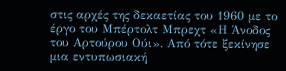στις αρχές της δεκαετίας του 1960 με το έργο του Μπέρτολτ Μπρεχτ «Η Άνοδος του Αρτούρου Ούι». Από τότε ξεκίνησε μια εντυπωσιακή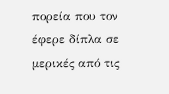πορεία που τον έφερε δίπλα σε μερικές από τις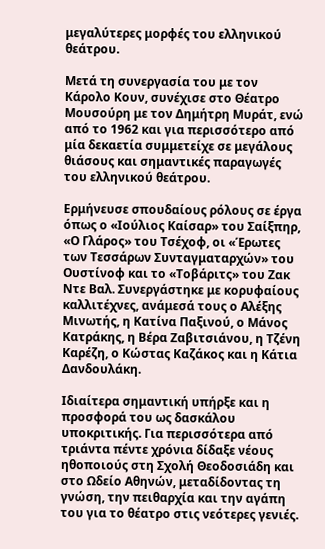μεγαλύτερες μορφές του ελληνικού θεάτρου.

Μετά τη συνεργασία του με τον Κάρολο Κουν, συνέχισε στο Θέατρο Μουσούρη με τον Δημήτρη Μυράτ, ενώ από το 1962 και για περισσότερο από μία δεκαετία συμμετείχε σε μεγάλους θιάσους και σημαντικές παραγωγές του ελληνικού θεάτρου.

Ερμήνευσε σπουδαίους ρόλους σε έργα όπως ο «Ιούλιος Καίσαρ» του Σαίξπηρ, «Ο Γλάρος» του Τσέχοφ, οι «Έρωτες των Τεσσάρων Συνταγματαρχών» του Ουστίνοφ και το «Τοβάριτς» του Ζακ Ντε Βαλ. Συνεργάστηκε με κορυφαίους καλλιτέχνες, ανάμεσά τους ο Αλέξης Μινωτής, η Κατίνα Παξινού, ο Μάνος Κατράκης, η Βέρα Ζαβιτσιάνου, η Τζένη Καρέζη, ο Κώστας Καζάκος και η Κάτια Δανδουλάκη.

Ιδιαίτερα σημαντική υπήρξε και η προσφορά του ως δασκάλου υποκριτικής. Για περισσότερα από τριάντα πέντε χρόνια δίδαξε νέους ηθοποιούς στη Σχολή Θεοδοσιάδη και στο Ωδείο Αθηνών, μεταδίδοντας τη γνώση, την πειθαρχία και την αγάπη του για το θέατρο στις νεότερες γενιές.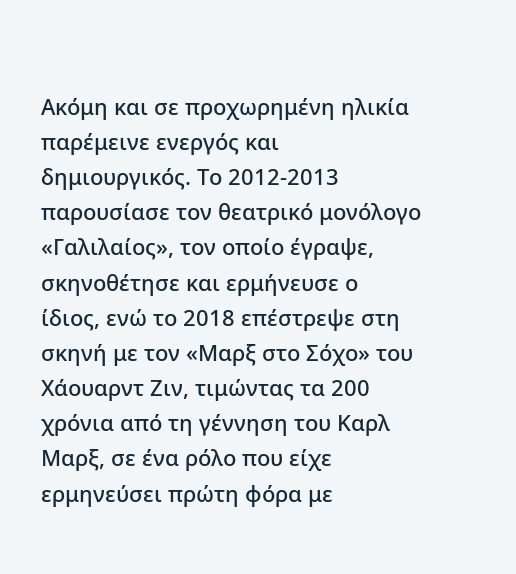Ακόμη και σε προχωρημένη ηλικία παρέμεινε ενεργός και δημιουργικός. Το 2012-2013 παρουσίασε τον θεατρικό μονόλογο «Γαλιλαίος», τον οποίο έγραψε, σκηνοθέτησε και ερμήνευσε ο ίδιος, ενώ το 2018 επέστρεψε στη σκηνή με τον «Μαρξ στο Σόχο» του Χάουαρντ Ζιν, τιμώντας τα 200 χρόνια από τη γέννηση του Καρλ Μαρξ, σε ένα ρόλο που είχε ερμηνεύσει πρώτη φόρα με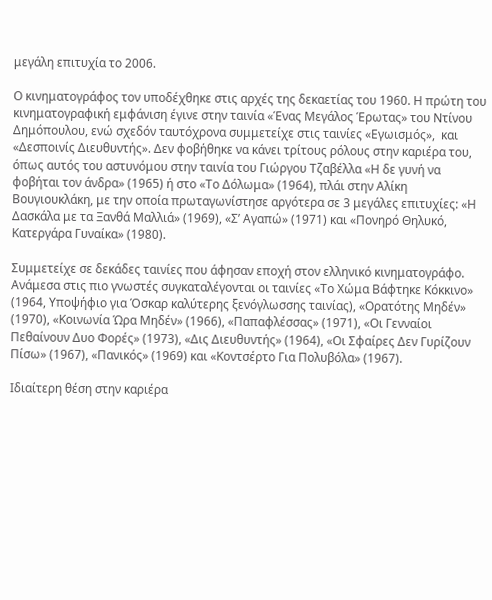μεγάλη επιτυχία το 2006.

Ο κινηματογράφος τον υποδέχθηκε στις αρχές της δεκαετίας του 1960. Η πρώτη του κινηματογραφική εμφάνιση έγινε στην ταινία «Ένας Μεγάλος Έρωτας» του Ντίνου Δημόπουλου, ενώ σχεδόν ταυτόχρονα συμμετείχε στις ταινίες «Εγωισμός»,  και «Δεσποινίς Διευθυντής». Δεν φοβήθηκε να κάνει τρίτους ρόλους στην καριέρα του, όπως αυτός του αστυνόμου στην ταινία του Γιώργου Τζαβέλλα «Η δε γυνή να φοβήται τον άνδρα» (1965) ή στο «Το Δόλωμα» (1964), πλάι στην Αλίκη Βουγιουκλάκη, με την οποία πρωταγωνίστησε αργότερα σε 3 μεγάλες επιτυχίες: «Η Δασκάλα με τα Ξανθά Μαλλιά» (1969), «Σ’ Αγαπώ» (1971) και «Πονηρό Θηλυκό, Κατεργάρα Γυναίκα» (1980).

Συμμετείχε σε δεκάδες ταινίες που άφησαν εποχή στον ελληνικό κινηματογράφο. Ανάμεσα στις πιο γνωστές συγκαταλέγονται οι ταινίες «Το Χώμα Βάφτηκε Κόκκινο» (1964, Υποψήφιο για Όσκαρ καλύτερης ξενόγλωσσης ταινίας), «Ορατότης Μηδέν» (1970), «Κοινωνία Ώρα Μηδέν» (1966), «Παπαφλέσσας» (1971), «Οι Γενναίοι Πεθαίνουν Δυο Φορές» (1973), «Δις Διευθυντής» (1964), «Οι Σφαίρες Δεν Γυρίζουν Πίσω» (1967), «Πανικός» (1969) και «Κοντσέρτο Για Πολυβόλα» (1967).

Ιδιαίτερη θέση στην καριέρα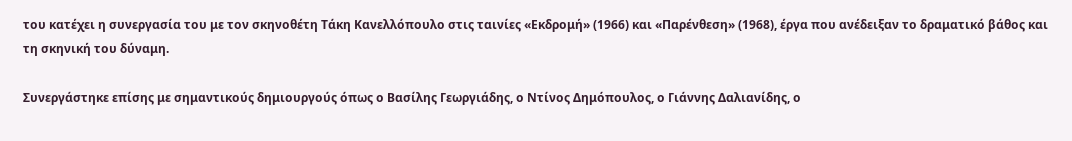του κατέχει η συνεργασία του με τον σκηνοθέτη Τάκη Κανελλόπουλο στις ταινίες «Εκδρομή» (1966) και «Παρένθεση» (1968), έργα που ανέδειξαν το δραματικό βάθος και τη σκηνική του δύναμη.

Συνεργάστηκε επίσης με σημαντικούς δημιουργούς όπως ο Βασίλης Γεωργιάδης, ο Ντίνος Δημόπουλος, ο Γιάννης Δαλιανίδης, ο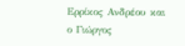Ερρίκος Ανδρέου και ο Γιώργος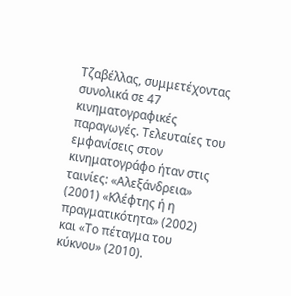Τζαβέλλας, συμμετέχοντας συνολικά σε 47 κινηματογραφικές παραγωγές. Τελευταίες του εμφανίσεις στον κινηματογράφο ήταν στις ταινίες: «Αλεξάνδρεια» (2001) «Κλέφτης ή η πραγματικότητα» (2002) και «Το πέταγμα του κύκνου» (2010).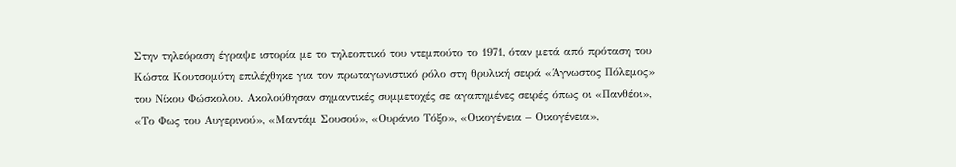Στην τηλεόραση έγραψε ιστορία με το τηλεοπτικό του ντεμπούτο το 1971, όταν μετά από πρόταση του Κώστα Κουτσομύτη επιλέχθηκε για τον πρωταγωνιστικό ρόλο στη θρυλική σειρά «Άγνωστος Πόλεμος» του Νίκου Φώσκολου. Ακολούθησαν σημαντικές συμμετοχές σε αγαπημένες σειρές όπως οι «Πανθέοι», «Το Φως του Αυγερινού», «Μαντάμ Σουσού», «Ουράνιο Τόξο», «Οικογένεια – Οικογένεια»,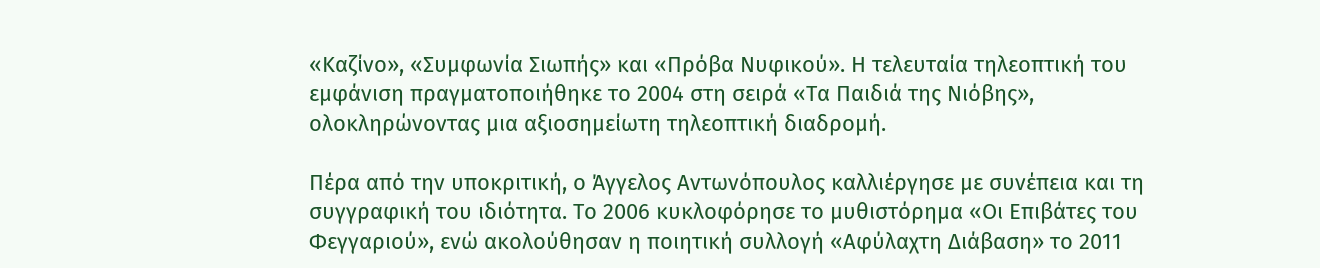«Καζίνο», «Συμφωνία Σιωπής» και «Πρόβα Νυφικού». Η τελευταία τηλεοπτική του εμφάνιση πραγματοποιήθηκε το 2004 στη σειρά «Τα Παιδιά της Νιόβης», ολοκληρώνοντας μια αξιοσημείωτη τηλεοπτική διαδρομή.

Πέρα από την υποκριτική, ο Άγγελος Αντωνόπουλος καλλιέργησε με συνέπεια και τη συγγραφική του ιδιότητα. Το 2006 κυκλοφόρησε το μυθιστόρημα «Οι Επιβάτες του Φεγγαριού», ενώ ακολούθησαν η ποιητική συλλογή «Αφύλαχτη Διάβαση» το 2011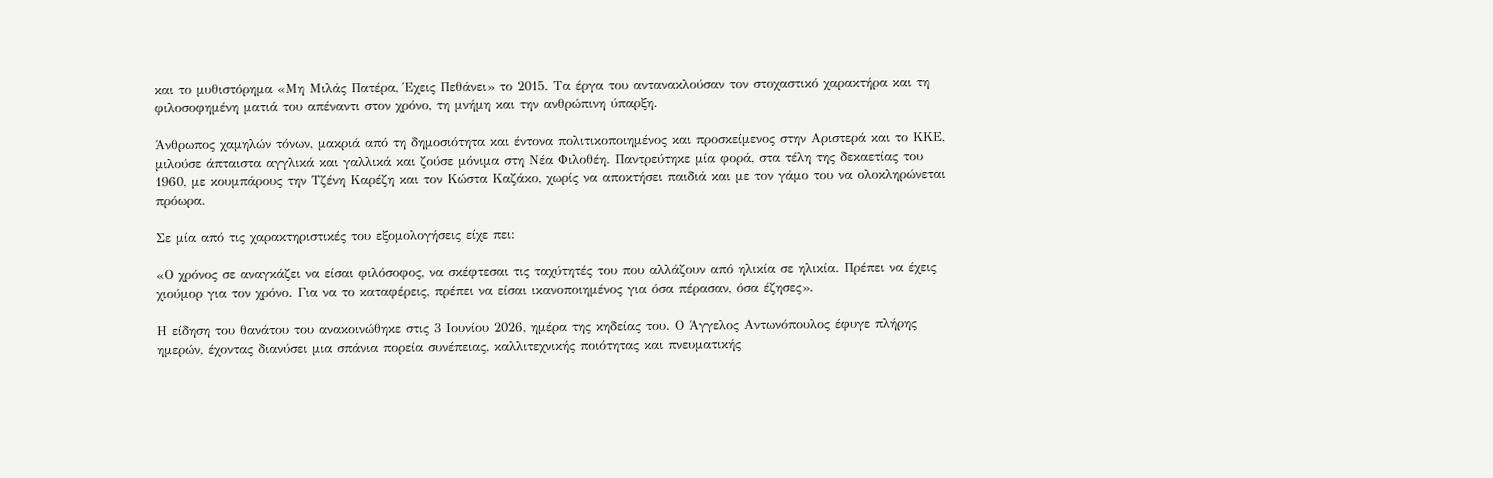και το μυθιστόρημα «Μη Μιλάς Πατέρα, Έχεις Πεθάνει» το 2015. Τα έργα του αντανακλούσαν τον στοχαστικό χαρακτήρα και τη φιλοσοφημένη ματιά του απέναντι στον χρόνο, τη μνήμη και την ανθρώπινη ύπαρξη.

Άνθρωπος χαμηλών τόνων, μακριά από τη δημοσιότητα και έντονα πολιτικοποιημένος και προσκείμενος στην Αριστερά και το ΚΚΕ, μιλούσε άπταιστα αγγλικά και γαλλικά και ζούσε μόνιμα στη Νέα Φιλοθέη. Παντρεύτηκε μία φορά, στα τέλη της δεκαετίας του 1960, με κουμπάρους την Τζένη Καρέζη και τον Κώστα Καζάκο, χωρίς να αποκτήσει παιδιά και με τον γάμο του να ολοκληρώνεται πρόωρα.

Σε μία από τις χαρακτηριστικές του εξομολογήσεις είχε πει:

«Ο χρόνος σε αναγκάζει να είσαι φιλόσοφος, να σκέφτεσαι τις ταχύτητές του που αλλάζουν από ηλικία σε ηλικία. Πρέπει να έχεις χιούμορ για τον χρόνο. Για να το καταφέρεις, πρέπει να είσαι ικανοποιημένος για όσα πέρασαν, όσα έζησες».

Η είδηση του θανάτου του ανακοινώθηκε στις 3 Ιουνίου 2026, ημέρα της κηδείας του. Ο Άγγελος Αντωνόπουλος έφυγε πλήρης ημερών, έχοντας διανύσει μια σπάνια πορεία συνέπειας, καλλιτεχνικής ποιότητας και πνευματικής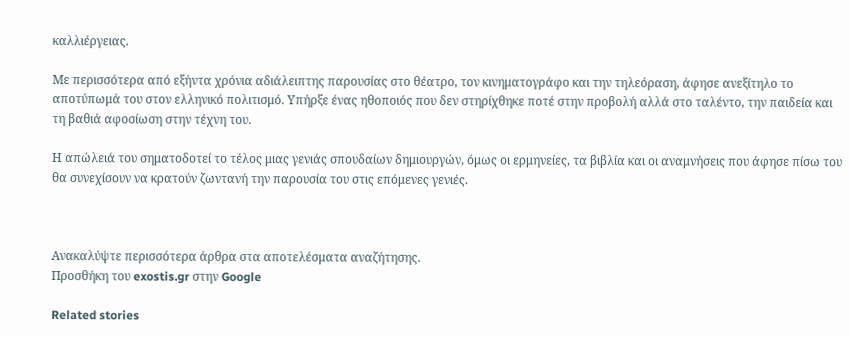καλλιέργειας.

Με περισσότερα από εξήντα χρόνια αδιάλειπτης παρουσίας στο θέατρο, τον κινηματογράφο και την τηλεόραση, άφησε ανεξίτηλο το αποτύπωμά του στον ελληνικό πολιτισμό. Υπήρξε ένας ηθοποιός που δεν στηρίχθηκε ποτέ στην προβολή αλλά στο ταλέντο, την παιδεία και τη βαθιά αφοσίωση στην τέχνη του.

Η απώλειά του σηματοδοτεί το τέλος μιας γενιάς σπουδαίων δημιουργών, όμως οι ερμηνείες, τα βιβλία και οι αναμνήσεις που άφησε πίσω του θα συνεχίσουν να κρατούν ζωντανή την παρουσία του στις επόμενες γενιές.



Ανακαλύψτε περισσότερα άρθρα στα αποτελέσματα αναζήτησης.
Προσθήκη του exostis.gr στην Google

Related stories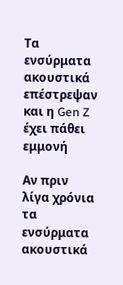Τα ενσύρματα ακουστικά επέστρεψαν και η Gen Z έχει πάθει εμμονή

Αν πριν λίγα χρόνια τα ενσύρματα ακουστικά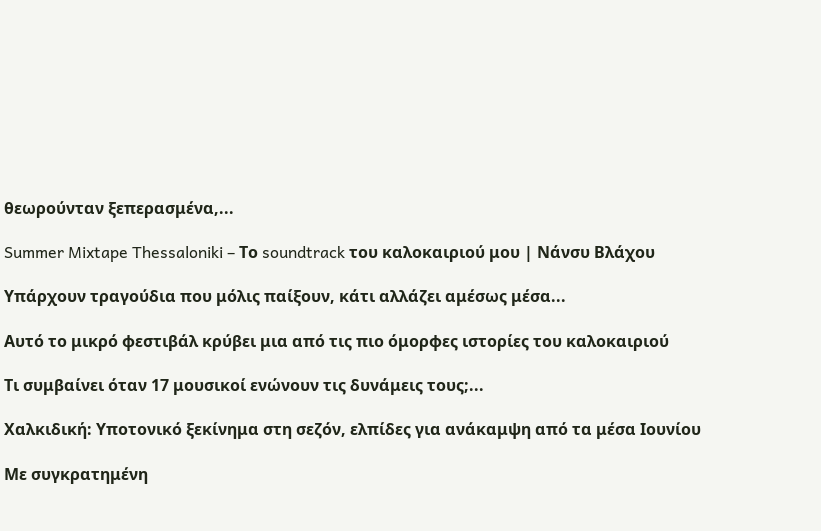θεωρούνταν ξεπερασμένα,...

Summer Mixtape Thessaloniki – Το soundtrack του καλοκαιριού μου | Νάνσυ Βλάχου

Υπάρχουν τραγούδια που μόλις παίξουν, κάτι αλλάζει αμέσως μέσα...

Αυτό το μικρό φεστιβάλ κρύβει μια από τις πιο όμορφες ιστορίες του καλοκαιριού

Τι συμβαίνει όταν 17 μουσικοί ενώνουν τις δυνάμεις τους;...

Χαλκιδική: Υποτονικό ξεκίνημα στη σεζόν, ελπίδες για ανάκαμψη από τα μέσα Ιουνίου

Με συγκρατημένη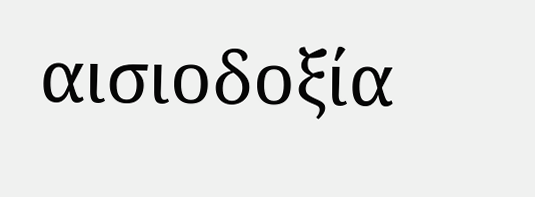αισιοδοξία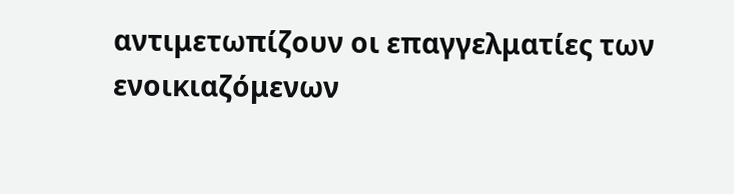αντιμετωπίζουν οι επαγγελματίες των ενοικιαζόμενων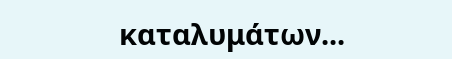καταλυμάτων...